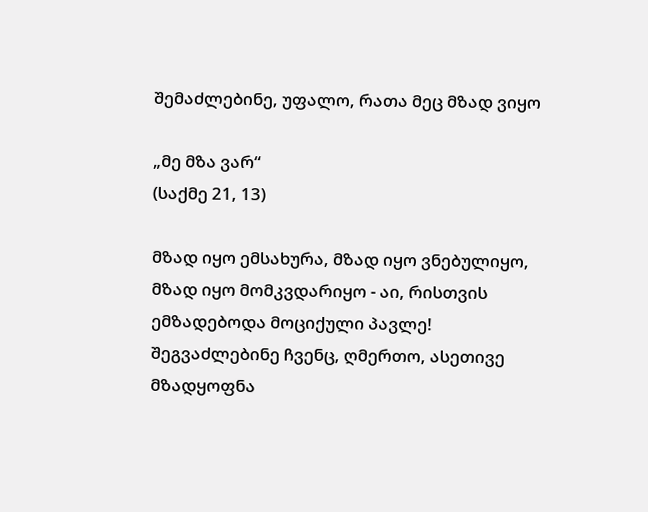შემაძლებინე, უფალო, რათა მეც მზად ვიყო

„მე მზა ვარ“
(საქმე 21, 13)

მზად იყო ემსახურა, მზად იყო ვნებულიყო, მზად იყო მომკვდარიყო - აი, რისთვის ემზადებოდა მოციქული პავლე! შეგვაძლებინე ჩვენც, ღმერთო, ასეთივე მზადყოფნა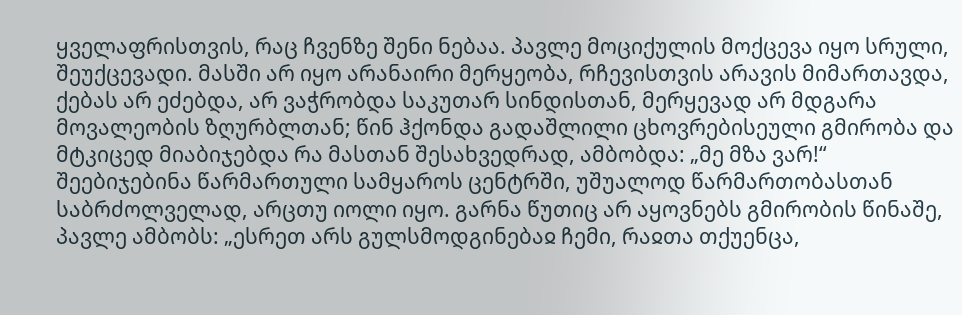ყველაფრისთვის, რაც ჩვენზე შენი ნებაა. პავლე მოციქულის მოქცევა იყო სრული, შეუქცევადი. მასში არ იყო არანაირი მერყეობა, რჩევისთვის არავის მიმართავდა, ქებას არ ეძებდა, არ ვაჭრობდა საკუთარ სინდისთან, მერყევად არ მდგარა მოვალეობის ზღურბლთან; წინ ჰქონდა გადაშლილი ცხოვრებისეული გმირობა და მტკიცედ მიაბიჯებდა რა მასთან შესახვედრად, ამბობდა: „მე მზა ვარ!“ შეებიჯებინა წარმართული სამყაროს ცენტრში, უშუალოდ წარმართობასთან საბრძოლველად, არცთუ იოლი იყო. გარნა წუთიც არ აყოვნებს გმირობის წინაშე, პავლე ამბობს: „ესრეთ არს გულსმოდგინებაჲ ჩემი, რაჲთა თქუენცა,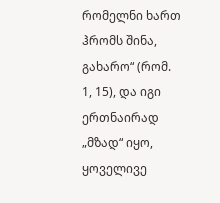რომელნი ხართ ჰრომს შინა, გახარო“ (რომ. 1, 15), და იგი ერთნაირად „მზად“ იყო, ყოველივე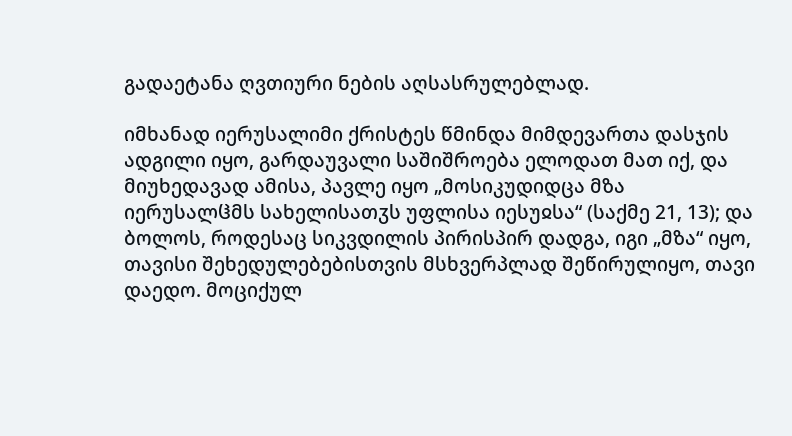გადაეტანა ღვთიური ნების აღსასრულებლად.

იმხანად იერუსალიმი ქრისტეს წმინდა მიმდევართა დასჯის ადგილი იყო, გარდაუვალი საშიშროება ელოდათ მათ იქ, და მიუხედავად ამისა, პავლე იყო „მოსიკუდიდცა მზა იერუსალჱმს სახელისათჳს უფლისა იესუჲსა“ (საქმე 21, 13); და ბოლოს, როდესაც სიკვდილის პირისპირ დადგა, იგი „მზა“ იყო, თავისი შეხედულებებისთვის მსხვერპლად შეწირულიყო, თავი დაედო. მოციქულ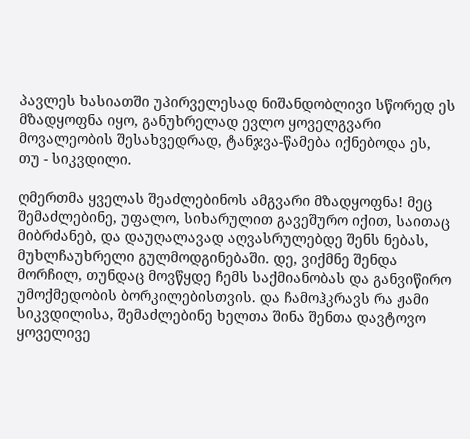პავლეს ხასიათში უპირველესად ნიშანდობლივი სწორედ ეს მზადყოფნა იყო, განუხრელად ევლო ყოველგვარი მოვალეობის შესახვედრად, ტანჯვა-წამება იქნებოდა ეს, თუ - სიკვდილი.

ღმერთმა ყველას შეაძლებინოს ამგვარი მზადყოფნა! მეც შემაძლებინე, უფალო, სიხარულით გავეშურო იქით, საითაც მიბრძანებ, და დაუღალავად აღვასრულებდე შენს ნებას, მუხლჩაუხრელი გულმოდგინებაში. დე, ვიქმნე შენდა მორჩილ, თუნდაც მოვწყდე ჩემს საქმიანობას და განვიწირო უმოქმედობის ბორკილებისთვის. და ჩამოჰკრავს რა ჟამი სიკვდილისა, შემაძლებინე ხელთა შინა შენთა დავტოვო ყოველივე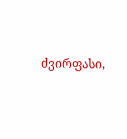ძვირფასი,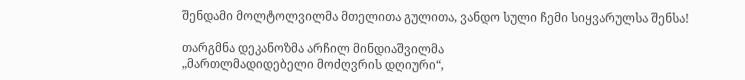შენდამი მოლტოლვილმა მთელითა გულითა, ვანდო სული ჩემი სიყვარულსა შენსა!

თარგმნა დეკანოზმა არჩილ მინდიაშვილმა
„მართლმადიდებელი მოძღვრის დღიური“,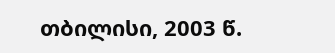თბილისი, 2003 წ.